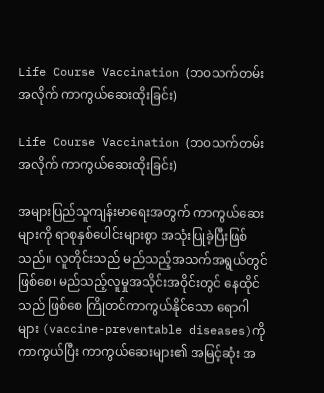Life Course Vaccination (ဘဝသက်တမ်းအလိုက် ကာကွယ်ဆေးထိုးခြင်း)

Life Course Vaccination (ဘဝသက်တမ်းအလိုက် ကာကွယ်ဆေးထိုးခြင်း)

အများပြည်သူကျန်းမာရေးအတွက် ကာကွယ်ဆေးများကို ရာစုနှစ်ပေါင်းများစွာ အသုံးပြုခဲ့ပြီးဖြစ်သည်။ လူတိုင်းသည် မည်သည့်အသက်အရွယ်တွင် ဖြစ်စေ၊ မည်သည့်လူမှုအသိုင်းအဝိုင်းတွင် နေထိုင်သည် ဖြစ်စေ ကြိုတင်ကာကွယ်နိုင်သော ရောဂါများ (vaccine-preventable diseases)ကို ကာကွယ်ပြီး ကာကွယ်ဆေးများ၏ အမြင့်ဆုံး အ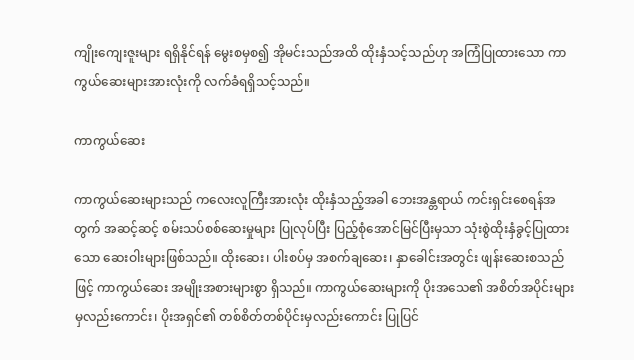ကျိုးကျေးဇူးများ ရရှိနိုင်ရန် မွေးစမှစ၍ အိုမင်းသည်အထိ ထိုးနှံသင့်သည်ဟု အကြံပြုထားသော ကာကွယ်ဆေးများအားလုံးကို လက်ခံရရှိသင့်သည်။

ကာကွယ်ဆေး

ကာကွယ်ဆေးများသည် ကလေးလူကြီးအားလုံး ထိုးနှံသည့်အခါ ဘေးအန္တရာယ် ကင်းရှင်းစေရန်အတွက် အဆင့်ဆင့် စမ်းသပ်စစ်ဆေးမှုများ ပြုလုပ်ပြီး ပြည့်စုံအောင်မြင်ပြီးမှသာ သုံးစွဲထိုးနှံခွင့်ပြုထားသော ဆေးဝါးများဖြစ်သည်။ ထိုးဆေး၊ ပါးစပ်မှ အစက်ချဆေး၊ နှာခေါင်းအတွင်း ဖျန်းဆေးစသည်ဖြင့် ကာကွယ်ဆေး အမျိုးအစားများစွာ ရှိသည်။ ကာကွယ်ဆေးများကို ပိုးအသေ၏ အစိတ်အပိုင်းများမှလည်းကောင်း၊ ပိုးအရှင်၏ တစ်စိတ်တစ်ပိုင်းမှလည်းကောင်း ပြုပြင်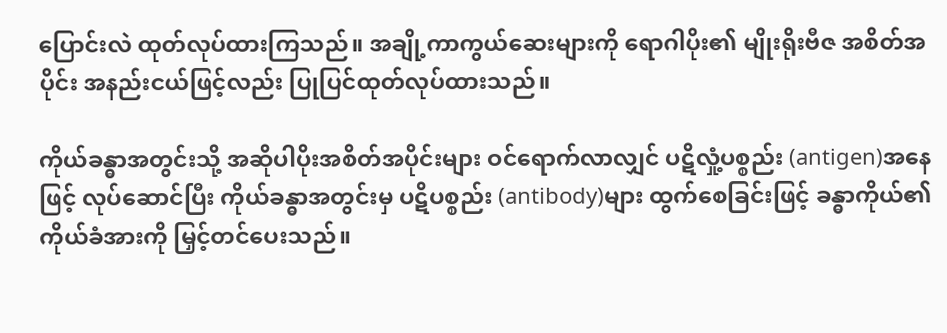ပြောင်းလဲ ထုတ်လုပ်ထားကြသည်။ အချို့ကာကွယ်ဆေးများကို ရောဂါပိုး၏ မျိုးရိုးဗီဇ အစိတ်အပိုင်း အနည်းငယ်ဖြင့်လည်း ပြုပြင်ထုတ်လုပ်ထားသည်။

ကိုယ်ခန္ဓာအတွင်းသို့ အဆိုပါပိုးအစိတ်အပိုင်းများ ဝင်ရောက်လာလျှင် ပဋိလှုံ့ပစ္စည်း (antigen)အနေဖြင့် လုပ်ဆောင်ပြီး ကိုယ်ခန္ဓာအတွင်းမှ ပဋိပစ္စည်း (antibody)များ ထွက်စေခြင်းဖြင့် ခန္ဓာကိုယ်၏ ကိုယ်ခံအားကို မြှင့်တင်ပေးသည်။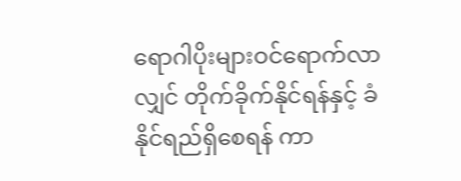ရောဂါပိုးများဝင်ရောက်လာလျှင် တိုက်ခိုက်နိုင်ရန်နှင့် ခံနိုင်ရည်ရှိစေရန် ကာ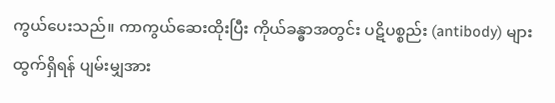ကွယ်ပေးသည်။ ကာကွယ်ဆေးထိုးပြီး ကိုယ်ခန္ဓာအတွင်း ပဋိပစ္စည်း (antibody) များထွက်ရှိရန် ပျမ်းမျှအား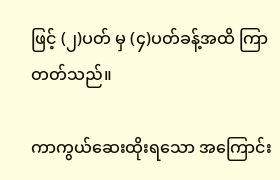ဖြင့် (၂)ပတ် မှ (၄)ပတ်ခန့်အထိ ကြာတတ်သည်။

ကာကွယ်ဆေးထိုးရသော အကြောင်း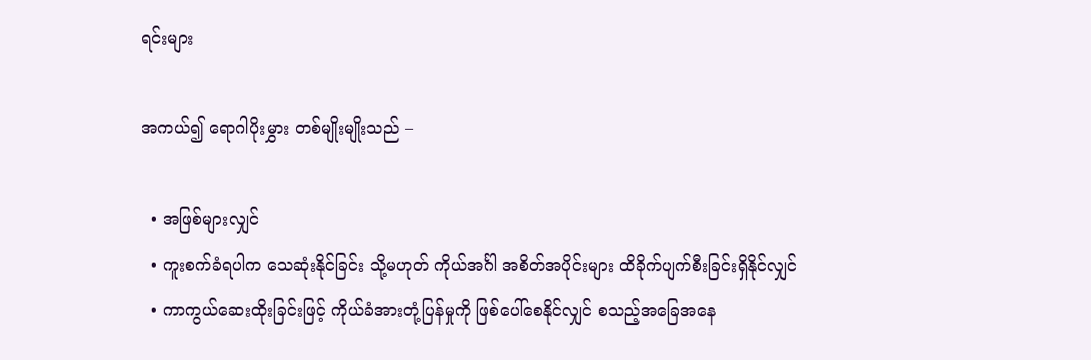ရင်းများ

အကယ်၍ ရောဂါပိုးမွှား တစ်မျိုးမျိုးသည် –

  • အဖြစ်များလျှင်
  • ကူးစက်ခံရပါက သေဆုံးနိုင်ခြင်း သို့မဟုတ် ကိုယ်အင်္ဂါ အစိတ်အပိုင်းများ ထိခိုက်ပျက်စီးခြင်းရှိနိုင်လျှင်
  • ကာကွယ်ဆေးထိုးခြင်းဖြင့် ကိုယ်ခံအားတုံ့ပြန်မှုကို ဖြစ်ပေါ်စေနိုင်လျှင် စသည့်အခြေအနေ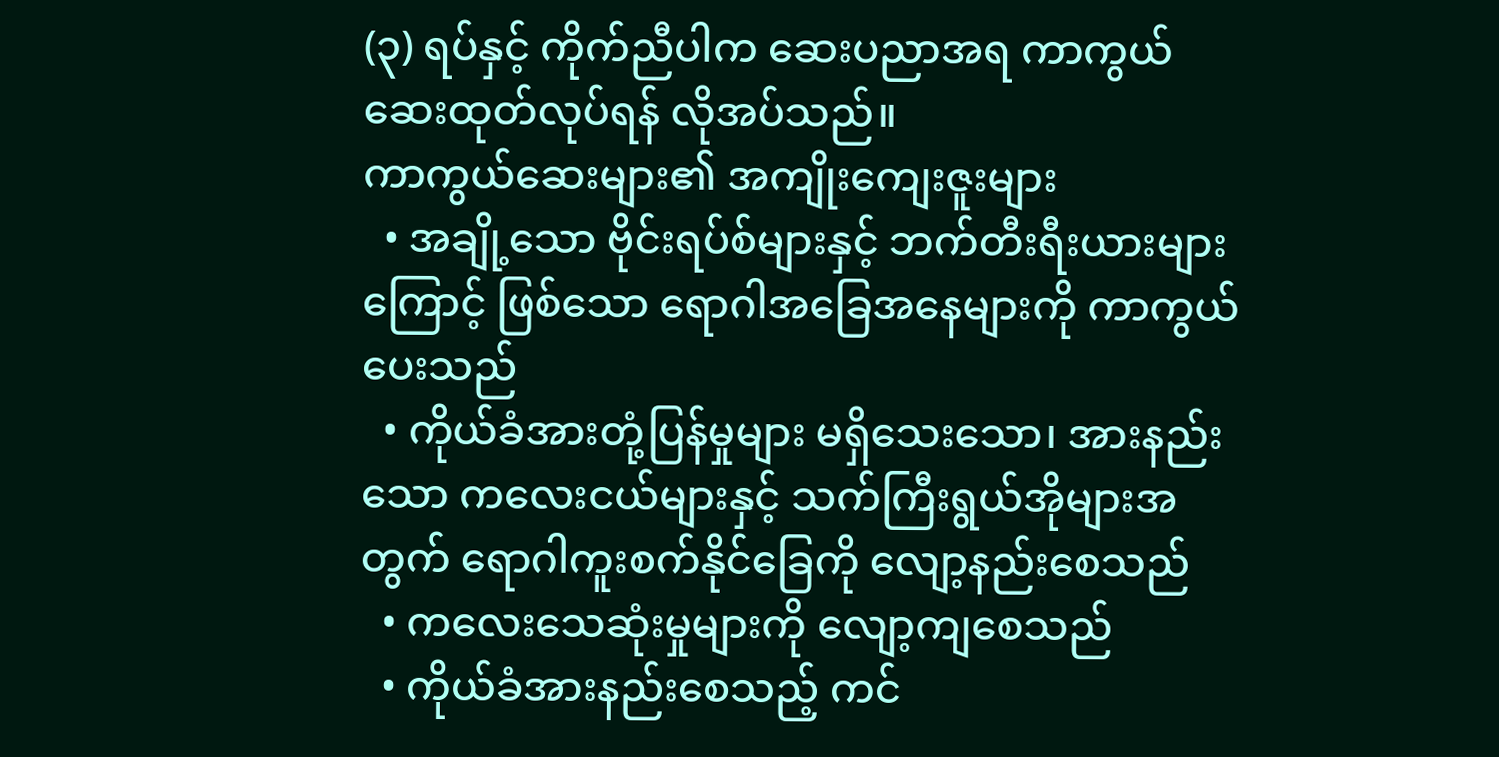(၃) ရပ်နှင့် ကိုက်ညီပါက ဆေးပညာအရ ကာကွယ်ဆေးထုတ်လုပ်ရန် လိုအပ်သည်။
ကာကွယ်ဆေးများ၏ အကျိုးကျေးဇူးများ
  • အချို့သော ဗိုင်းရပ်စ်များနှင့် ဘက်တီးရီးယားများကြောင့် ဖြစ်သော ရောဂါအခြေအနေများကို ကာကွယ်ပေးသည်
  • ကိုယ်ခံအားတုံ့ပြန်မှုများ မရှိသေးသော၊ အားနည်းသော ကလေးငယ်များနှင့် သက်ကြီးရွယ်အိုများအတွက် ရောဂါကူးစက်နိုင်ခြေကို လျော့နည်းစေသည်
  • ကလေးသေဆုံးမှုများကို လျော့ကျစေသည်
  • ကိုယ်ခံအားနည်းစေသည့် ကင်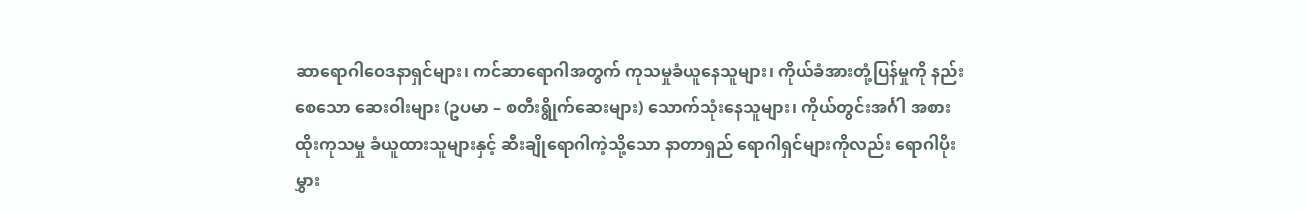ဆာရောဂါဝေဒနာရှင်များ၊ ကင်ဆာရောဂါအတွက် ကုသမှုခံယူနေသူများ၊ ကိုယ်ခံအားတုံ့ပြန်မှုကို နည်းစေသော ဆေးဝါးများ (ဥပမာ – စတီးရွိုက်ဆေးများ) သောက်သုံးနေသူများ၊ ကိုယ်တွင်းအင်္ဂါ အစားထိုးကုသမှု ခံယူထားသူများနှင့် ဆီးချိုရောဂါကဲ့သို့သော နာတာရှည် ရောဂါရှင်များကိုလည်း ရောဂါပိုးမွှား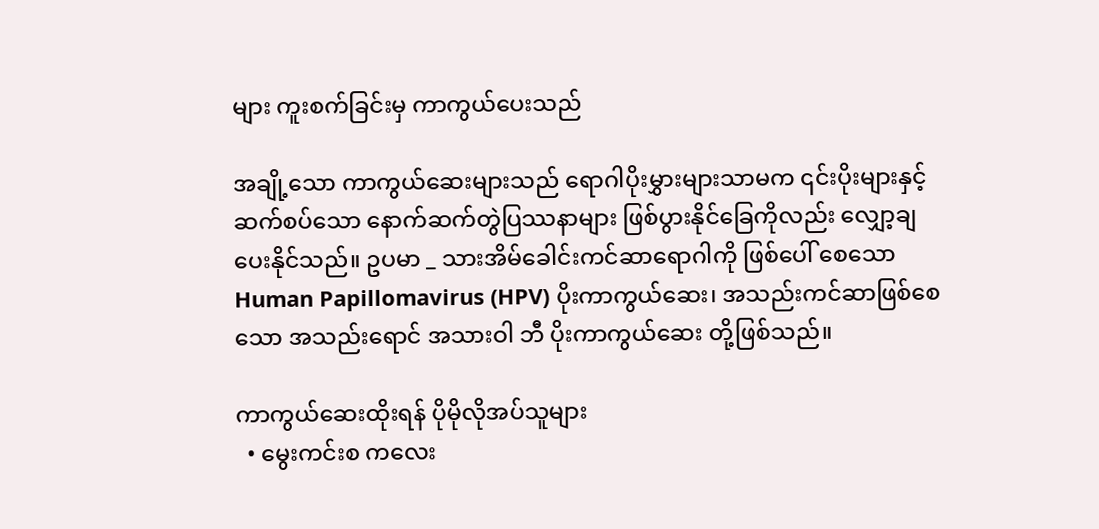များ ကူးစက်ခြင်းမှ ကာကွယ်ပေးသည်

အချို့သော ကာကွယ်ဆေးများသည် ရောဂါပိုးမွှားများသာမက ၎င်းပိုးများနှင့်ဆက်စပ်သော နောက်ဆက်တွဲပြဿနာများ ဖြစ်ပွားနိုင်ခြေကိုလည်း လျှော့ချပေးနိုင်သည်။ ဥပမာ _ သားအိမ်ခေါင်းကင်ဆာရောဂါကို ဖြစ်ပေါ် စေသော Human Papillomavirus (HPV) ပိုးကာကွယ်ဆေး၊ အသည်းကင်ဆာဖြစ်စေသော အသည်းရောင် အသားဝါ ဘီ ပိုးကာကွယ်ဆေး တို့ဖြစ်သည်။

ကာကွယ်ဆေးထိုးရန် ပိုမိုလိုအပ်သူများ
  • မွေးကင်းစ ကလေး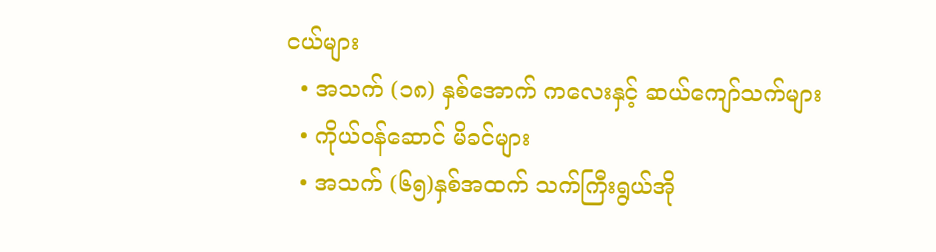ငယ်များ
  • အသက် (၁၈) နှစ်အောက် ကလေးနှင့် ဆယ်ကျော်သက်များ
  • ကိုယ်ဝန်ဆောင် မိခင်များ
  • အသက် (၆၅)နှစ်အထက် သက်ကြီးရွယ်အို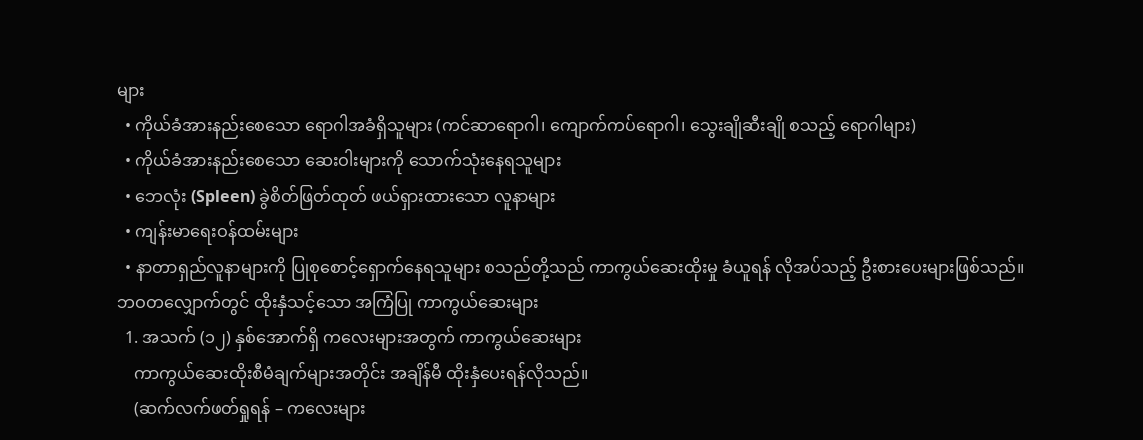များ
  • ကိုယ်ခံအားနည်းစေသော ရောဂါအခံရှိသူများ (ကင်ဆာရောဂါ၊ ကျောက်ကပ်ရောဂါ၊ သွေးချိုဆီးချို စသည့် ရောဂါများ)
  • ကိုယ်ခံအားနည်းစေသော ဆေးဝါးများကို သောက်သုံးနေရသူများ
  • ဘေလုံး (Spleen) ခွဲစိတ်ဖြတ်ထုတ် ဖယ်ရှားထားသော လူနာများ
  • ကျန်းမာရေးဝန်ထမ်းများ
  • နာတာရှည်လူနာများကို ပြုစုစောင့်ရှောက်နေရသူများ စသည်တို့သည် ကာကွယ်ဆေးထိုးမှု ခံယူရန် လိုအပ်သည့် ဦးစားပေးများဖြစ်သည်။
ဘဝတလျှောက်တွင် ထိုးနှံသင့်သော အကြံပြု ကာကွယ်ဆေးများ
  1. အသက် (၁၂) နှစ်အောက်ရှိ ကလေးများအတွက် ကာကွယ်ဆေးများ
    ကာကွယ်ဆေးထိုးစီမံချက်များအတိုင်း အချိန်မီ ထိုးနှံပေးရန်လိုသည်။
    (ဆက်လက်ဖတ်ရှုရန် – ကလေးများ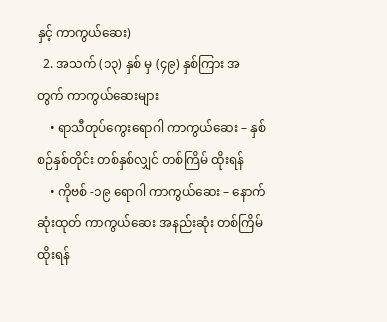နှင့် ကာကွယ်ဆေး)
  2. အသက် (၁၃) နှစ် မှ (၄၉) နှစ်ကြား အတွက် ကာကွယ်ဆေးများ
    • ရာသီတုပ်ကွေးရောဂါ ကာကွယ်ဆေး – နှစ်စဉ်နှစ်တိုင်း တစ်နှစ်လျှင် တစ်ကြိမ် ထိုးရန်
    • ကိုဗစ် -၁၉ ရောဂါ ကာကွယ်ဆေး – နောက်ဆုံးထုတ် ကာကွယ်ဆေး အနည်းဆုံး တစ်ကြိမ် ထိုးရန်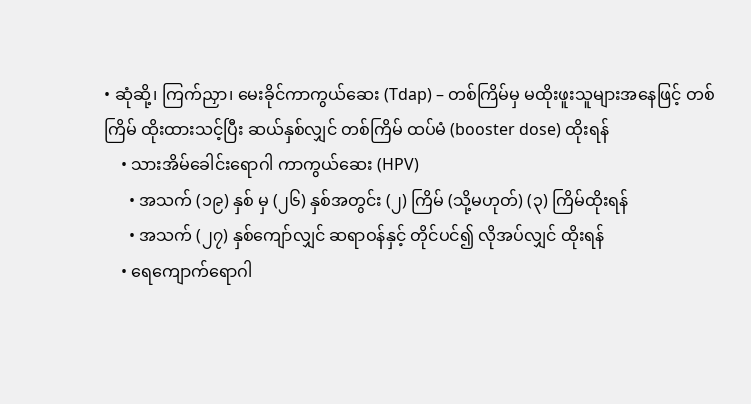• ဆုံဆို့၊ ကြက်ညှာ၊ မေးခိုင်ကာကွယ်ဆေး (Tdap) – တစ်ကြိမ်မှ မထိုးဖူးသူများအနေဖြင့် တစ်ကြိမ် ထိုးထားသင့်ပြီး ဆယ်နှစ်လျှင် တစ်ကြိမ် ထပ်မံ (booster dose) ထိုးရန်
    • သားအိမ်ခေါင်းရောဂါ ကာကွယ်ဆေး (HPV)
      • အသက် (၁၉) နှစ် မှ (၂၆) နှစ်အတွင်း (၂) ကြိမ် (သို့မဟုတ်) (၃) ကြိမ်ထိုးရန်
      • အသက် (၂၇) နှစ်ကျော်လျှင် ဆရာဝန်နှင့် တိုင်ပင်၍ လိုအပ်လျှင် ထိုးရန်
    • ရေကျောက်ရောဂါ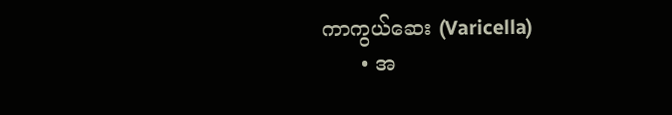ကာကွယ်ဆေး (Varicella)
      • အ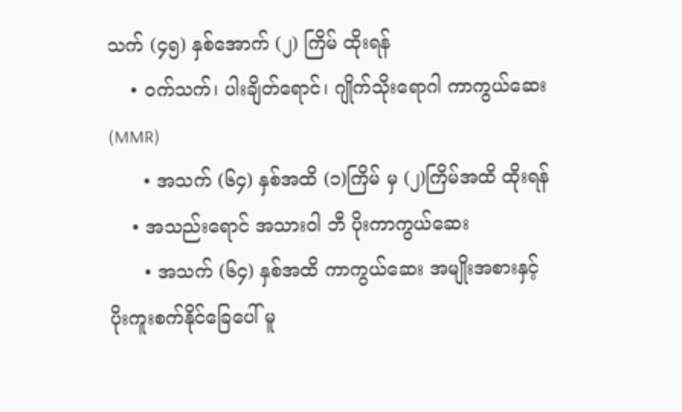သက် (၄၅) နှစ်အောက် (၂) ကြိမ် ထိုးရန်
    • ဝက်သက်၊ ပါးချိတ်ရောင်၊ ဂျိုက်သိုးရောဂါ ကာကွယ်ဆေး (MMR)
      • အသက် (၆၄) နှစ်အထိ (၁)ကြိမ် မှ (၂)ကြိမ်အထိ ထိုးရန်
    • အသည်းရောင် အသားဝါ ဘီ ပိုးကာကွယ်ဆေး
      • အသက် (၆၄) နှစ်အထိ ကာကွယ်ဆေး အမျိုးအစားနှင့် ပိုးကူးစက်နိုင်ခြေပေါ် မူ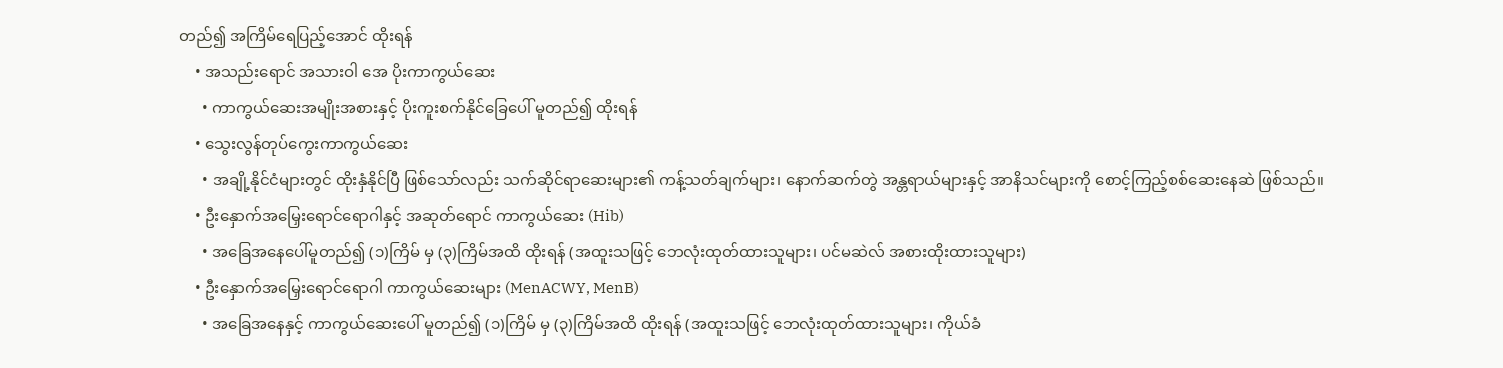တည်၍ အကြိမ်ရေပြည့်အောင် ထိုးရန်
    • အသည်းရောင် အသားဝါ အေ ပိုးကာကွယ်ဆေး
      • ကာကွယ်ဆေးအမျိုးအစားနှင့် ပိုးကူးစက်နိုင်ခြေပေါ် မူတည်၍ ထိုးရန်
    • သွေးလွန်တုပ်ကွေးကာကွယ်ဆေး
      • အချို့နိုင်ငံများတွင် ထိုးနှံနိုင်ပြီ ဖြစ်သော်လည်း သက်ဆိုင်ရာဆေးများ၏ ကန့်သတ်ချက်များ၊ နောက်ဆက်တွဲ အန္တရာယ်များနှင့် အာနိသင်များကို စောင့်ကြည့်စစ်ဆေးနေဆဲ ဖြစ်သည်။
    • ဦးနှောက်အမြှေးရောင်ရောဂါနှင့် အဆုတ်ရောင် ကာကွယ်ဆေး (Hib)
      • အခြေအနေပေါ်မူတည်၍ (၁)ကြိမ် မှ (၃)ကြိမ်အထိ ထိုးရန် (အထူးသဖြင့် ဘေလုံးထုတ်ထားသူများ၊ ပင်မဆဲလ် အစားထိုးထားသူများ)
    • ဦးနှောက်အမြှေးရောင်ရောဂါ ကာကွယ်ဆေးများ (MenACWY, MenB)
      • အခြေအနေနှင့် ကာကွယ်ဆေးပေါ် မူတည်၍ (၁)ကြိမ် မှ (၃)ကြိမ်အထိ ထိုးရန် (အထူးသဖြင့် ဘေလုံးထုတ်ထားသူများ၊ ကိုယ်ခံ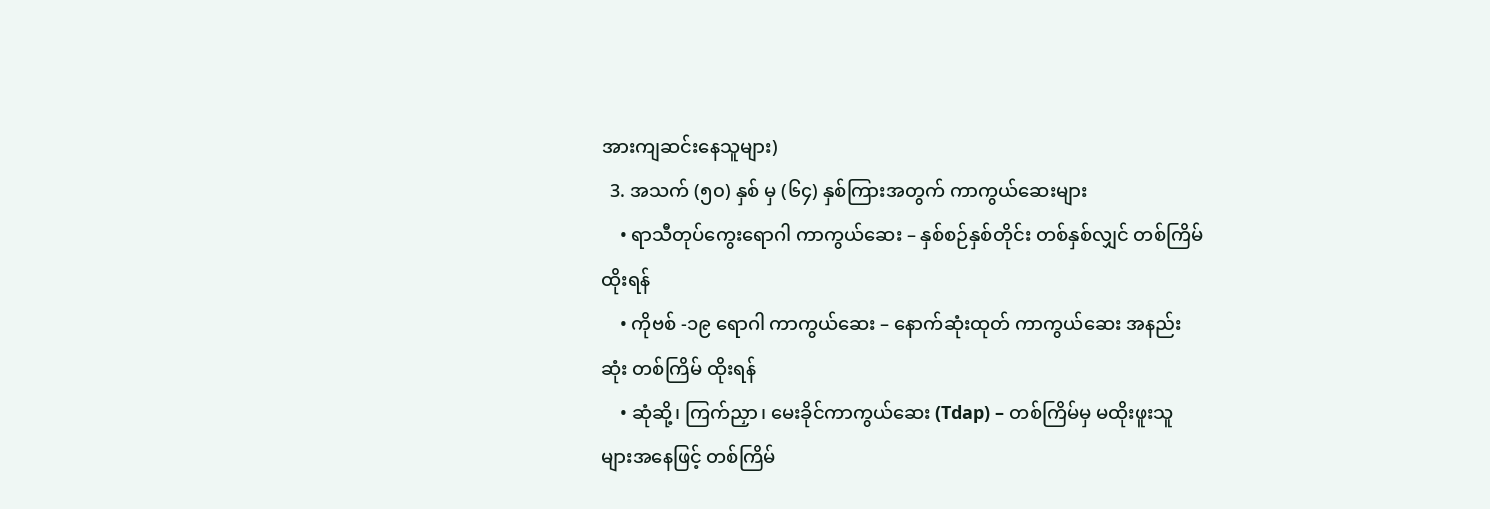အားကျဆင်းနေသူများ)
  3. အသက် (၅၀) နှစ် မှ (၆၄) နှစ်ကြားအတွက် ကာကွယ်ဆေးများ
    • ရာသီတုပ်ကွေးရောဂါ ကာကွယ်ဆေး – နှစ်စဉ်နှစ်တိုင်း တစ်နှစ်လျှင် တစ်ကြိမ်ထိုးရန်
    • ကိုဗစ် -၁၉ ရောဂါ ကာကွယ်ဆေး – နောက်ဆုံးထုတ် ကာကွယ်ဆေး အနည်းဆုံး တစ်ကြိမ် ထိုးရန်
    • ဆုံဆို့၊ ကြက်ညှာ၊ မေးခိုင်ကာကွယ်ဆေး (Tdap) – တစ်ကြိမ်မှ မထိုးဖူးသူများအနေဖြင့် တစ်ကြိမ်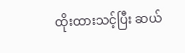ထိုးထားသင့်ပြီး ဆယ်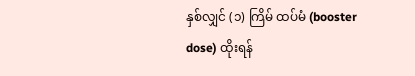နှစ်လျှင် (၁) ကြိမ် ထပ်မံ (booster dose) ထိုးရန်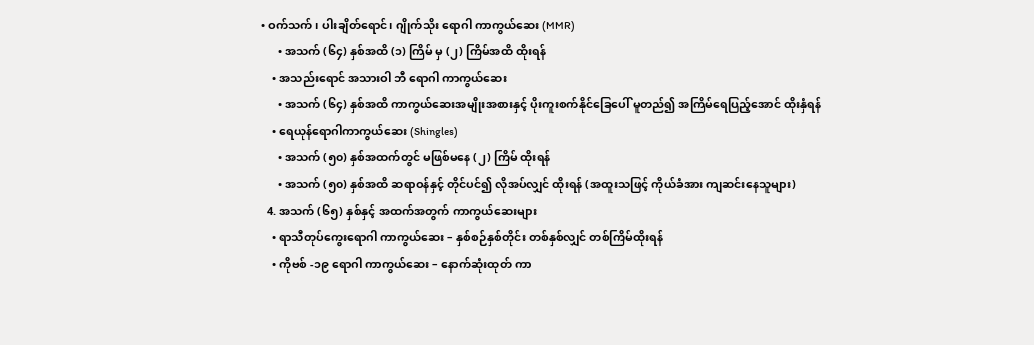• ဝက်သက်၊ ပါးချိတ်ရောင်၊ ဂျိုက်သိုး ရောဂါ ကာကွယ်ဆေး (MMR)
      • အသက် (၆၄) နှစ်အထိ (၁) ကြိမ် မှ (၂) ကြိမ်အထိ ထိုးရန်
    • အသည်းရောင် အသားဝါ ဘီ ရောဂါ ကာကွယ်ဆေး
      • အသက် (၆၄) နှစ်အထိ ကာကွယ်ဆေးအမျိုးအစားနှင့် ပိုးကူးစက်နိုင်ခြေပေါ် မူတည်၍ အကြိမ်ရေပြည့်အောင် ထိုးနှံရန်
    • ရေယုန်ရောဂါကာကွယ်ဆေး (Shingles)
      • အသက် (၅၀) နှစ်အထက်တွင် မဖြစ်မနေ (၂) ကြိမ် ထိုးရန်
      • အသက် (၅၀) နှစ်အထိ ဆရာဝန်နှင့် တိုင်ပင်၍ လိုအပ်လျှင် ထိုးရန် (အထူးသဖြင့် ကိုယ်ခံအား ကျဆင်းနေသူများ)
  4. အသက် (၆၅) နှစ်နှင့် အထက်အတွက် ကာကွယ်ဆေးများ
    • ရာသီတုပ်ကွေးရောဂါ ကာကွယ်ဆေး – နှစ်စဉ်နှစ်တိုင်း တစ်နှစ်လျှင် တစ်ကြိမ်ထိုးရန်
    • ကိုဗစ် -၁၉ ရောဂါ ကာကွယ်ဆေး – နောက်ဆုံးထုတ် ကာ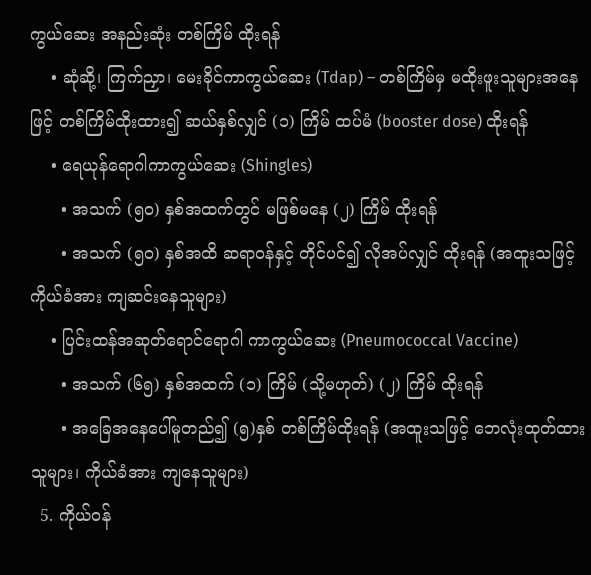ကွယ်ဆေး အနည်းဆုံး တစ်ကြိမ် ထိုးရန်
    • ဆုံဆို့၊ ကြက်ညှာ၊ မေးခိုင်ကာကွယ်ဆေး (Tdap) – တစ်ကြိမ်မှ မထိုးဖူးသူများအနေဖြင့် တစ်ကြိမ်ထိုးထား၍ ဆယ်နှစ်လျှင် (၁) ကြိမ် ထပ်မံ (booster dose) ထိုးရန်
    • ရေယုန်ရောဂါကာကွယ်ဆေး (Shingles)
      • အသက် (၅၀) နှစ်အထက်တွင် မဖြစ်မနေ (၂) ကြိမ် ထိုးရန်
      • အသက် (၅၀) နှစ်အထိ ဆရာဝန်နှင့် တိုင်ပင်၍ လိုအပ်လျှင် ထိုးရန် (အထူးသဖြင့် ကိုယ်ခံအား ကျဆင်းနေသူများ)
    • ပြင်းထန်အဆုတ်ရောင်ရောဂါ ကာကွယ်ဆေး (Pneumococcal Vaccine)
      • အသက် (၆၅) နှစ်အထက် (၁) ကြိမ် (သို့မဟုတ်) (၂) ကြိမ် ထိုးရန်
      • အခြေအနေပေါ်မူတည်၍ (၅)နှစ် တစ်ကြိမ်ထိုးရန် (အထူးသဖြင့် ဘေလုံးထုတ်ထားသူများ၊ ကိုယ်ခံအား ကျနေသူများ)
  5. ကိုယ်ဝန်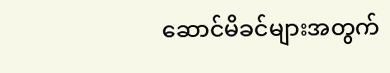ဆောင်မိခင်များအတွက်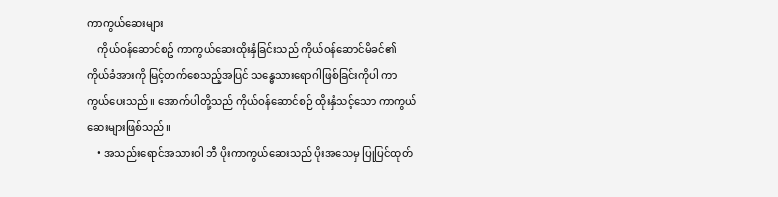ကာကွယ်ဆေးများ
    ကိုယ်ဝန်ဆောင်စဥ် ကာကွယ်ဆေးထိုးနှံခြင်းသည် ကိုယ်ဝန်ဆောင်မိခင်၏ ကိုယ်ခံအားကို မြင့်တက်စေသည့်အပြင် သန္ဓေသားရောဂါဖြစ်ခြင်းကိုပါ ကာကွယ်ပေးသည်။ အောက်ပါတို့သည် ကိုယ်ဝန်ဆောင်စဉ် ထိုးနှံသင့်သော ကာကွယ်ဆေးများဖြစ်သည်။
    • အသည်းရောင်အသားဝါ ဘီ ပိုးကာကွယ်ဆေးသည် ပိုးအသေမှ ပြုပြင်ထုတ်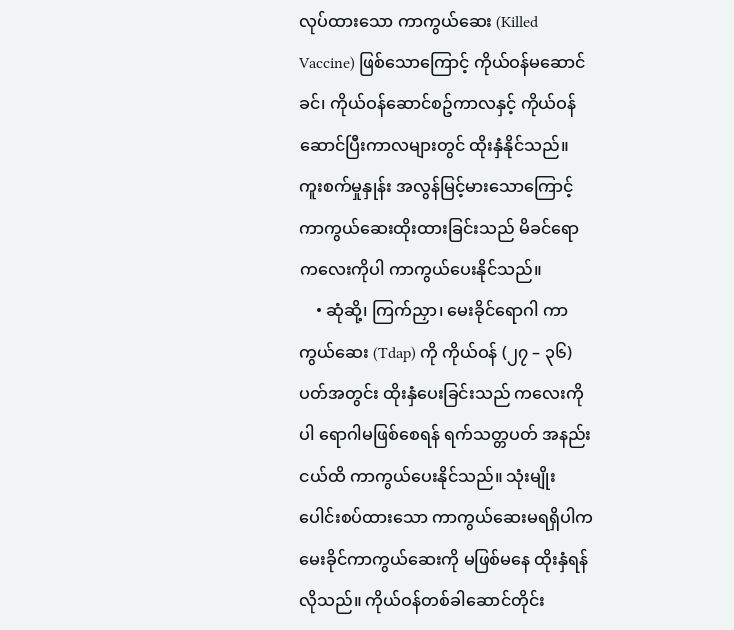လုပ်ထားသော ကာကွယ်ဆေး (Killed Vaccine) ဖြစ်သောကြောင့် ကိုယ်ဝန်မဆောင်ခင်၊ ကိုယ်ဝန်ဆောင်စဥ်ကာလနှင့် ကိုယ်ဝန်ဆောင်ပြီးကာလများတွင် ထိုးနှံနိုင်သည်။ ကူးစက်မှုနှုန်း အလွန်မြင့်မားသောကြောင့် ကာကွယ်‌ဆေးထိုးထားခြင်းသည် မိခင်ရော ကလေးကိုပါ ကာကွယ်ပေးနိုင်သည်။
    • ဆုံဆို့၊ ကြက်ညှာ၊ မေးခိုင်ရောဂါ ကာကွယ်ဆေး (Tdap) ကို ကိုယ်ဝန် (၂၇ – ၃၆) ပတ်အတွင်း ထိုးနှံပေးခြင်းသည် ကလေးကိုပါ ရောဂါမဖြစ်စေရန် ရက်သတ္တပတ် အနည်းငယ်ထိ ကာကွယ်ပေးနိုင်သည်။ သုံးမျိုးပေါင်းစပ်ထားသော ကာကွယ်ဆေးမရရှိပါက မေးခိုင်ကာကွယ်‌ဆေးကို မဖြစ်မနေ ထိုးနှံရန်လိုသည်။ ကိုယ်ဝန်တစ်ခါဆောင်တိုင်း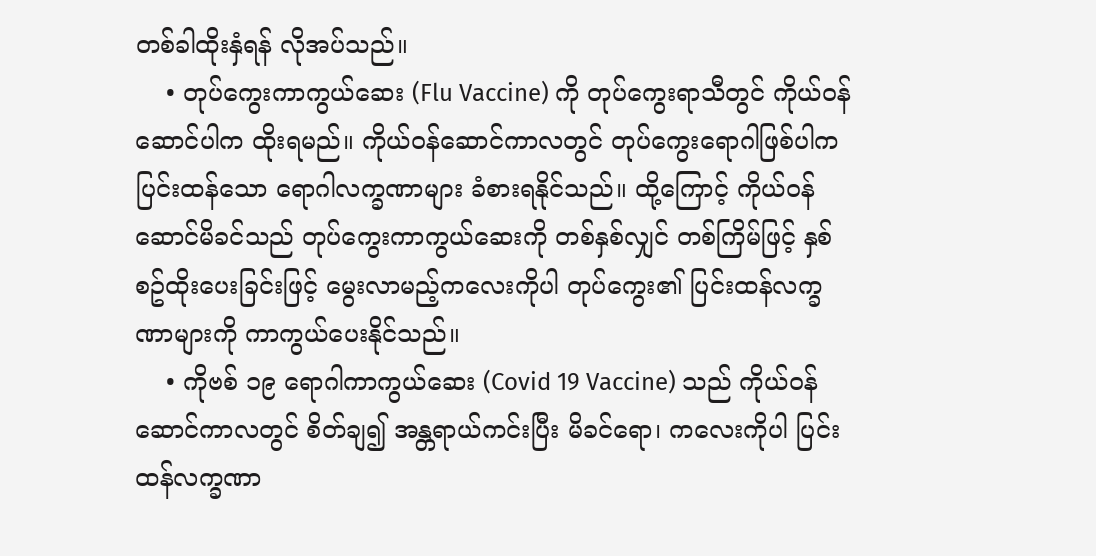တစ်ခါထိုးနှံရန် လိုအပ်သည်။
    • တုပ်‌ကွေးကာကွယ်ဆေး (Flu Vaccine) ကို တုပ်ကွေးရာသီတွင် ကိုယ်ဝန်ဆောင်ပါက ထိုးရမည်။ ကိုယ်ဝန်ဆောင်ကာလတွင် တုပ်ကွေးရောဂါဖြစ်ပါက ပြင်းထန်သော‌ ရောဂါလက္ခဏာများ ခံစားရနိုင်သည်။ ထို့ကြောင့် ကိုယ်ဝန်ဆောင်မိခင်သည် တုပ်ကွေးကာကွယ်ဆေးကို တစ်နှစ်လျှင် တစ်ကြိမ်ဖြင့် နှစ်စဥ်ထိုးပေးခြင်းဖြင့် မွေးလာမည့်ကလေးကိုပါ တုပ်ကွေး၏ ပြင်းထန်လက္ခဏာများကို ကာကွယ်ပေးနိုင်သည်။
    • ကိုဗစ် ၁၉ ရောဂါကာကွယ်ဆေး (Covid 19 Vaccine) သည် ကိုယ်ဝန်ဆောင်ကာလတွင် စိတ်ချ၍ အန္တရာယ်ကင်းပြီး မိခင်ရော၊ ကလေးကိုပါ ပြင်းထန်လက္ခဏာ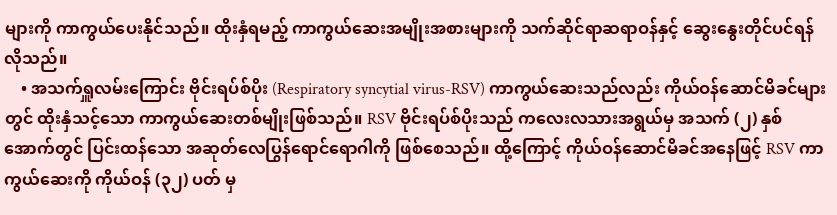များကို ကာကွယ်ပေးနိုင်သည်။ ထိုးနှံရမည့် ကာကွယ်ဆေးအမျိုးအစားများကို သက်ဆိုင်ရာဆရာဝန်နှင့် ဆွေးနွေးတိုင်ပင်ရန်လိုသည်။
    • အသက်ရှူလမ်းကြောင်း ဗိုင်းရပ်စ်ပိုး (Respiratory syncytial virus-RSV) ကာကွယ်ဆေးသည်လည်း ကိုယ်ဝန်ဆောင်မိခင်များတွင် ထိုးနှံသင့်သော ကာကွယ်ဆေးတစ်မျိုးဖြစ်သည်။ RSV ဗိုင်းရပ်စ်ပိုးသည် ကလေးလသားအရွယ်မှ အသက် (၂) နှစ်အောက်တွင် ပြင်းထန်သော အဆုတ်လေပြွန်ရောင်ရောဂါကို ဖြစ်စေသည်။ ထို့ကြောင့် ကိုယ်ဝန်ဆောင်မိခင်အနေဖြင့် RSV ကာကွယ်ဆေးကို ကိုယ်ဝန် (၃၂) ပတ် မှ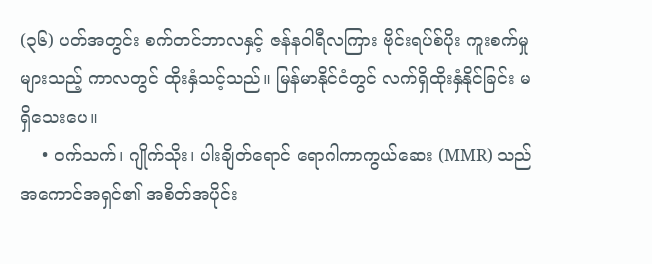(၃၆) ပတ်အတွင်း စက်တင်ဘာလနှင့် ဇန်နဝါရီလကြား ဗိုင်းရပ်စ်ပိုး ကူးစက်မှုများသည့် ကာလတွင် ထိုးနှံသင့်သည်။ မြန်မာနိုင်ငံတွင် လက်ရှိထိုးနှံနိုင်ခြင်း မရှိသေးပေ။
    • ဝက်သက်၊ ဂျိုက်သိုး၊ ပါးချိတ်ရောင် ရောဂါကာကွယ်ဆေး (MMR) သည် အကောင်အရှင်၏ အစိတ်အပိုင်း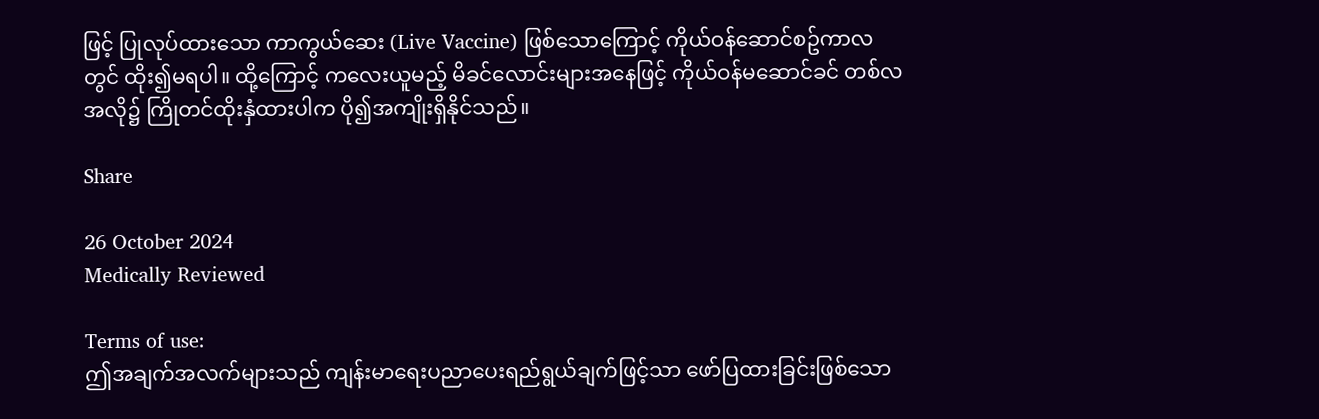ဖြင့် ပြုလုပ်ထားသော ကာကွယ်ဆေး (Live Vaccine) ဖြစ်သောကြောင့် ကိုယ်ဝန်ဆောင်စဥ်ကာလတွင် ထိုး၍မရပါ။ ထို့ကြောင့် ကလေးယူမည့် မိခင်လောင်းများအနေဖြင့် ကိုယ်ဝန်မဆောင်ခင် တစ်လအလို၌ ကြိုတင်ထိုးနှံထားပါက ပို၍အကျိုးရှိနိုင်သည်။

Share

26 October 2024
Medically Reviewed

Terms of use:
ဤအချက်အလက်များသည် ကျန်းမာရေးပညာပေးရည်ရွယ်ချက်ဖြင့်သာ ဖော်ပြထားခြင်းဖြစ်သော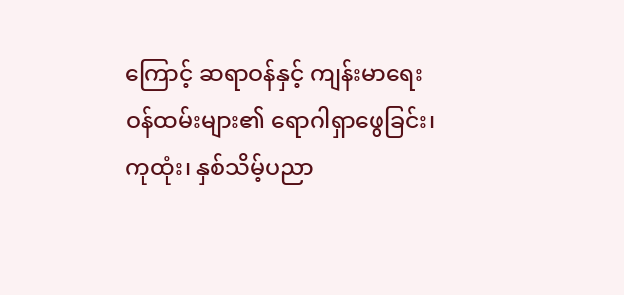ကြောင့် ဆရာဝန်နှင့် ကျန်းမာရေးဝန်ထမ်းများ၏ ရောဂါရှာဖွေခြင်း၊ ကုထုံး၊ နှစ်သိမ့်ပညာ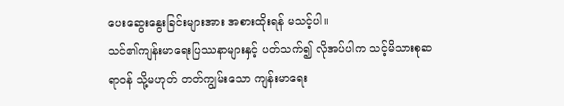ပေးဆွေးနွေးခြင်းများအား အစားထိုးရန် မသင့်ပါ။
သင်၏ကျန်းမာရေးပြဿနာများနှင့် ပတ်သက်၍ လိုအပ်ပါက သင့်မိသားစုဆရာဝန် သို့မဟုတ် တတ်ကျွမ်းသော ကျန်းမာရေး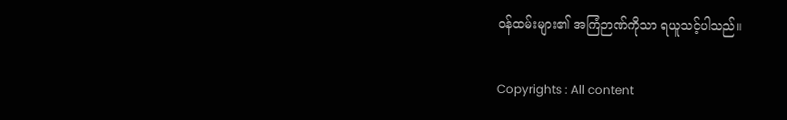ဝန်ထမ်းများ၏ အကြံဉာဏ်ကိုသာ ရယူသင့်ပါသည်။

Copyrights : All content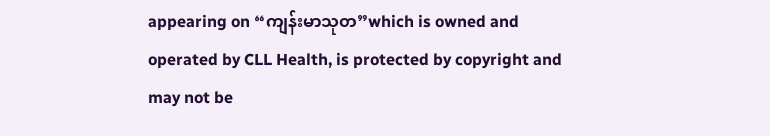appearing on “ကျန်းမာသုတ”which is owned and operated by CLL Health, is protected by copyright and may not be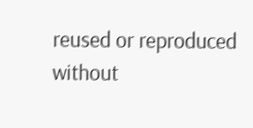reused or reproduced without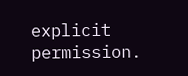explicit permission.